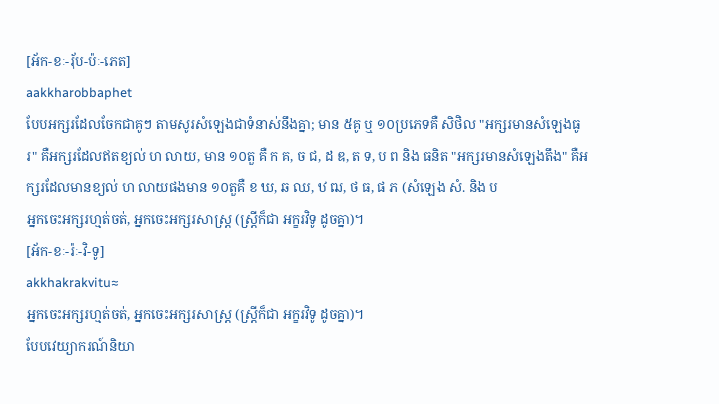[អ័ក-ខៈ-រុ័ប-ប៉ៈ-ភេត]
aakkharobbaphet
បែបអក្សរដែលចែកជាគូៗ តាមសូរសំឡេងជាទំនាស់នឹងគ្នា; មាន ៥គូ ឬ ១០ប្រភេទគឺ សិថិល "អក្សរមានសំឡេងធូរ" គឺអក្សរដែលឥតខ្យល់ ហ លាយ, មាន ១០តួ គឺ ក គ, ច ជ, ដ ឌ, ត ទ, ប ព និង ធនិត "អក្សរមានសំឡេងតឹង" គឺអក្សរដែលមានខ្យល់ ហ លាយផងមាន ១០តួគឺ ខ ឃ, ឆ ឈ, ឋ ឍ, ថ ធ, ផ ភ (សំឡេង សំ. និង ប
អ្នកចេះអក្សរហ្មត់ចត់, អ្នកចេះអក្សរសាស្ត្រ (ស្ត្រីក៏ជា អក្ខរវិទូ ដូចគ្នា)។
[អ័ក-ខៈ-រ៉ៈ-វិ-ទូ]
akkhakrakvitu≈
អ្នកចេះអក្សរហ្មត់ចត់, អ្នកចេះអក្សរសាស្ត្រ (ស្ត្រីក៏ជា អក្ខរវិទូ ដូចគ្នា)។
បែបវេយ្យាករណ៍និយា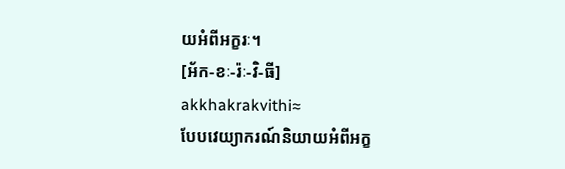យអំពីអក្ខរៈ។
[អ័ក-ខៈ-រ៉ៈ-វិ-ធី]
akkhakrakvithi≈
បែបវេយ្យាករណ៍និយាយអំពីអក្ខ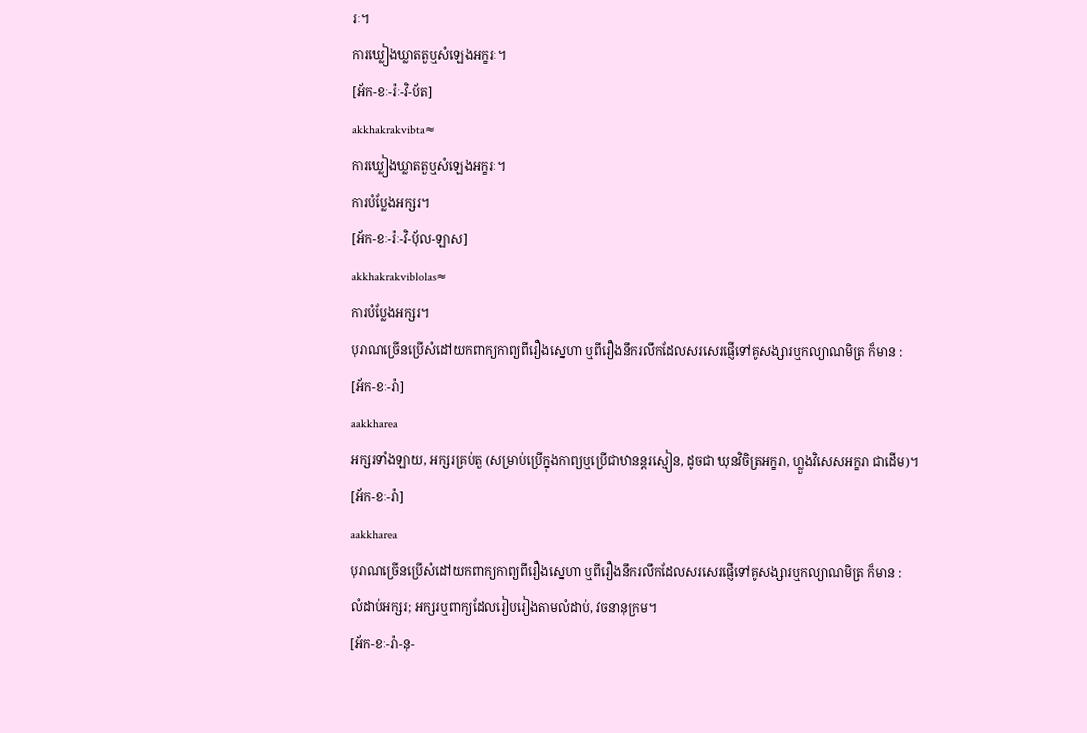រៈ។
ការឃ្លៀងឃ្លាតតួឬសំឡេងអក្ខរៈ។
[អ័ក-ខៈ-រ៉ៈ-វិ-ប័ត]
akkhakrakvibta≈
ការឃ្លៀងឃ្លាតតួឬសំឡេងអក្ខរៈ។
ការបំប្លែងអក្សរ។
[អ័ក-ខៈ-រ៉ៈ-វិ-ប៉័ល-ឡាស]
akkhakrakviblolas≈
ការបំប្លែងអក្សរ។
បុរាណច្រើនប្រើសំដៅយកពាក្យកាព្យពីរឿងស្នេហា ឬពីរឿងនឹករលឹកដែលសរសេរផ្ញើទៅគូសង្សារឬកល្យាណមិត្រ ក៏មាន :
[អ័ក-ខៈ-រ៉ា]
aakkharea
អក្សរទាំងឡាយ, អក្សរគ្រប់តួ (សម្រាប់ប្រើក្នុងកាព្យឬប្រើជាឋានន្តរស្មៀន, ដូចជា ឃុនវិចិត្រអក្ខរា, ហ្លួងវិសេសអក្ខរា ជាដើម)។
[អ័ក-ខៈ-រ៉ា]
aakkharea
បុរាណច្រើនប្រើសំដៅយកពាក្យកាព្យពីរឿងស្នេហា ឬពីរឿងនឹករលឹកដែលសរសេរផ្ញើទៅគូសង្សារឬកល្យាណមិត្រ ក៏មាន :
លំដាប់អក្សរ; អក្សរឬពាក្យដែលរៀបរៀងតាមលំដាប់, វចនានុក្រម។
[អ័ក-ខៈ-រ៉ា-នុ-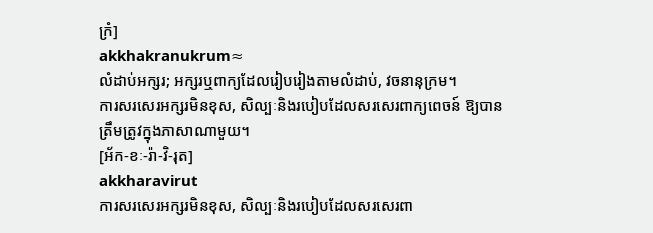ក្រំ]
akkhakranukrum≈
លំដាប់អក្សរ; អក្សរឬពាក្យដែលរៀបរៀងតាមលំដាប់, វចនានុក្រម។
ការសរសេរអក្សរមិនខុស, សិល្បៈនិងរបៀបដែលសរសេរពាក្យពេចន៍ ឱ្យបានត្រឹមត្រូវក្នុងភាសាណាមួយ។
[អ័ក-ខៈ-រ៉ា-វិ-រុត]
akkharavirut
ការសរសេរអក្សរមិនខុស, សិល្បៈនិងរបៀបដែលសរសេរពា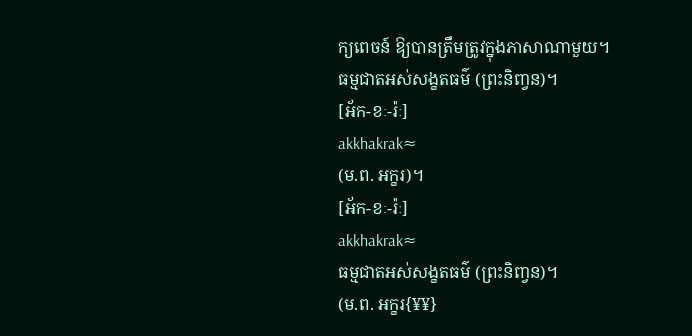ក្យពេចន៍ ឱ្យបានត្រឹមត្រូវក្នុងភាសាណាមួយ។
ធម្មជាតអស់សង្ខតធម៌ (ព្រះនិញ្វន)។
[អ័ក-ខៈ-រ៉ៈ]
akkhakrak≈
(ម.ព. អក្ខរ)។
[អ័ក-ខៈ-រ៉ៈ]
akkhakrak≈
ធម្មជាតអស់សង្ខតធម៌ (ព្រះនិញ្វន)។
(ម.ព. អក្ខរ{¥¥}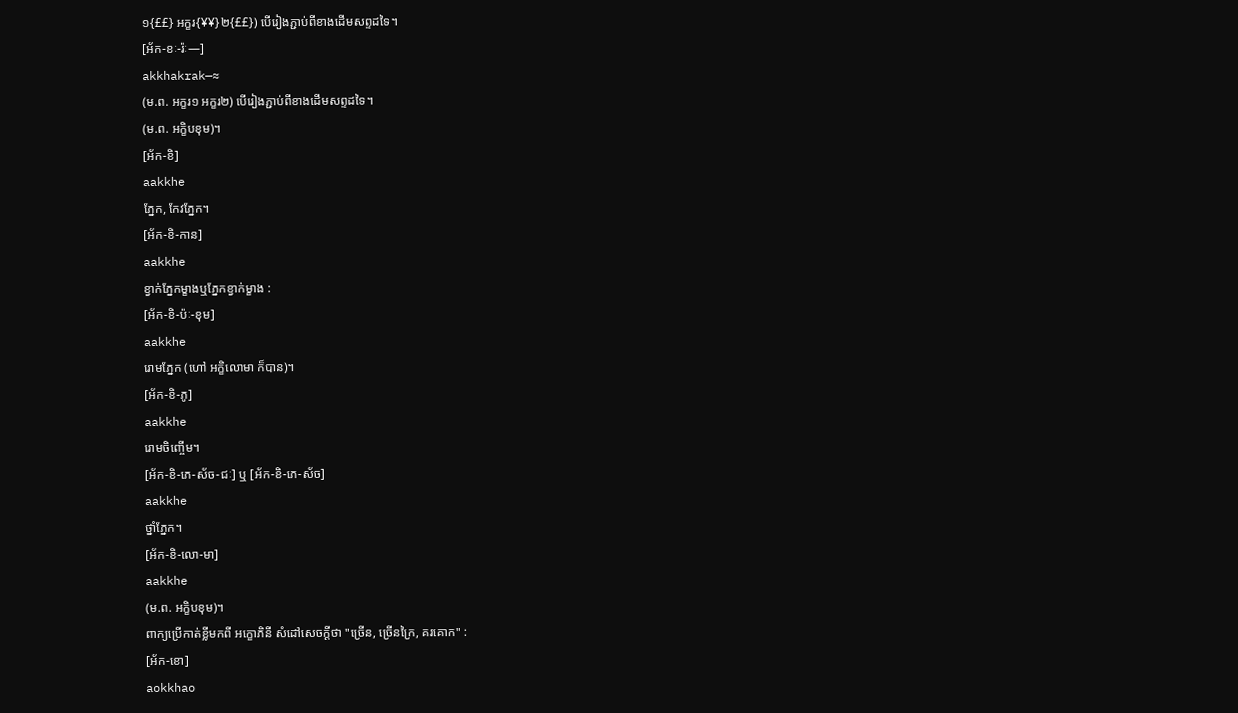១{££} អក្ខរ{¥¥}២{££}) បើរៀងភ្ជាប់ពីខាងដើមសព្ទដទៃ។
[អ័ក-ខៈ-រ៉ៈ—]
akkhakrak—≈
(ម.ព. អក្ខរ១ អក្ខរ២) បើរៀងភ្ជាប់ពីខាងដើមសព្ទដទៃ។
(ម.ព. អក្ខិបខុម)។
[អ័ក-ខិ]
aakkhe
ភ្នែក, កែវភ្នែក។
[អ័ក-ខិ-កាន]
aakkhe
ខ្វាក់ភ្នែកម្ខាងឬភ្នែកខ្វាក់ម្ខាង :
[អ័ក-ខិ-ប៉ៈ-ខុម]
aakkhe
រោមភ្នែក (ហៅ អក្ខិលោមា ក៏បាន)។
[អ័ក-ខិ-ភូ]
aakkhe
រោមចិញ្ចើម។
[អ័ក-ខិ-ភេ-ស័ច-ជៈ] ឬ [អ័ក-ខិ-ភេ-ស័ច]
aakkhe
ថ្នាំភ្នែក។
[អ័ក-ខិ-លោ-មា]
aakkhe
(ម.ព. អក្ខិបខុម)។
ពាក្យប្រើកាត់ខ្លីមកពី អក្ខោភិនី សំដៅសេចក្ដីថា "ច្រើន, ច្រើនក្រៃ, គរគោក" :
[អ័ក-ខោ]
aokkhao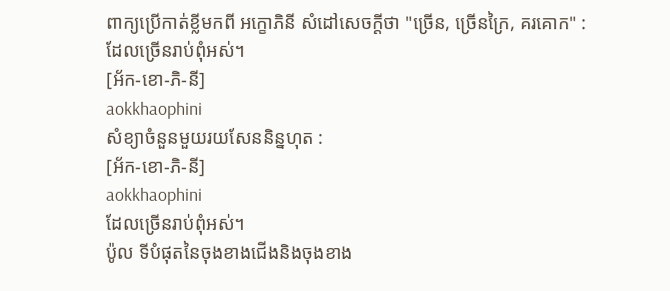ពាក្យប្រើកាត់ខ្លីមកពី អក្ខោភិនី សំដៅសេចក្ដីថា "ច្រើន, ច្រើនក្រៃ, គរគោក" :
ដែលច្រើនរាប់ពុំអស់។
[អ័ក-ខោ-ភិ-នី]
aokkhaophini
សំខ្យាចំនួនមួយរយសែននិន្នហុត :
[អ័ក-ខោ-ភិ-នី]
aokkhaophini
ដែលច្រើនរាប់ពុំអស់។
ប៉ូល ទីបំផុតនៃចុងខាងជើងនិងចុងខាង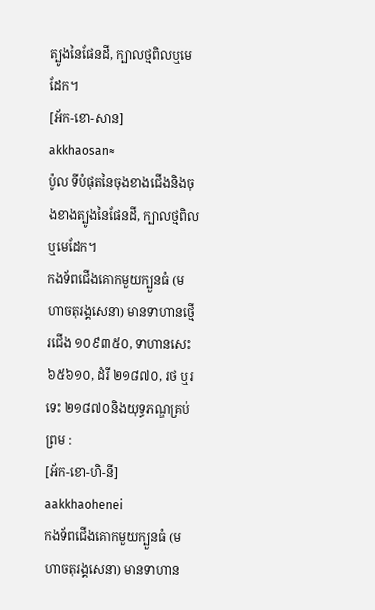ត្បូងនៃផែនដី, ក្បាលថ្មពិលឬមេដែក។
[អ័ក-ខោ-សាន]
akkhaosan≈
ប៉ូល ទីបំផុតនៃចុងខាងជើងនិងចុងខាងត្បូងនៃផែនដី, ក្បាលថ្មពិលឬមេដែក។
កងទ័ពជើងគោកមួយក្បួនធំ (មហាចតុរង្គសេនា) មានទាហានថ្មើរជើង ១០៩៣៥០, ទាហានសេះ ៦៥៦១០, ដំរី ២១៨៧០, រថ ឬរទេះ ២១៨៧០និងយុទ្ធភណ្ឌគ្រប់ព្រម :
[អ័ក-ខោ-ហិ-នី]
aakkhaohenei
កងទ័ពជើងគោកមួយក្បួនធំ (មហាចតុរង្គសេនា) មានទាហាន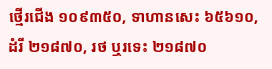ថ្មើរជើង ១០៩៣៥០, ទាហានសេះ ៦៥៦១០, ដំរី ២១៨៧០, រថ ឬរទេះ ២១៨៧០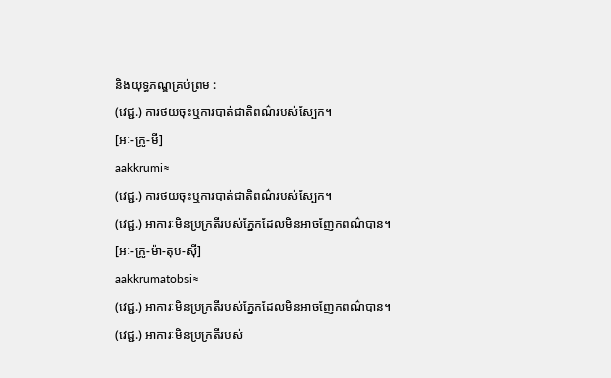និងយុទ្ធភណ្ឌគ្រប់ព្រម :
(វេជ្ជ.) ការថយចុះឬការបាត់ជាតិពណ៌របស់ស្បែក។
[អៈ-ក្រូ-មី]
aakkrumi≈
(វេជ្ជ.) ការថយចុះឬការបាត់ជាតិពណ៌របស់ស្បែក។
(វេជ្ជ.) អាការៈមិនប្រក្រតីរបស់ភ្នែកដែលមិនអាចញែកពណ៌បាន។
[អៈ-ក្រូ-ម៉ា-តុប-ស៊ី]
aakkrumatobsi≈
(វេជ្ជ.) អាការៈមិនប្រក្រតីរបស់ភ្នែកដែលមិនអាចញែកពណ៌បាន។
(វេជ្ជ.) អាការៈមិនប្រក្រតីរបស់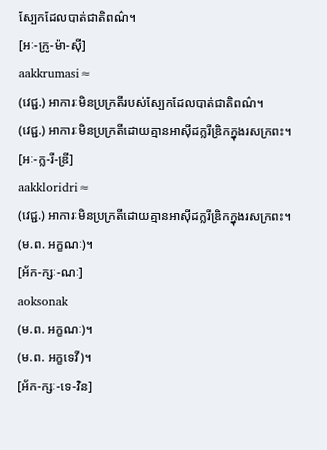ស្បែកដែលបាត់ជាតិពណ៌។
[អៈ-ក្រូ-ម៉ា-ស៊ី]
aakkrumasi≈
(វេជ្ជ.) អាការៈមិនប្រក្រតីរបស់ស្បែកដែលបាត់ជាតិពណ៌។
(វេជ្ជ.) អាការៈមិនប្រក្រតីដោយគ្មានអាស៊ីដក្លរីឌ្រិកក្នុងរសក្រពះ។
[អៈ-ក្ល-រី-ឌ្រី]
aakkloridri≈
(វេជ្ជ.) អាការៈមិនប្រក្រតីដោយគ្មានអាស៊ីដក្លរីឌ្រិកក្នុងរសក្រពះ។
(ម.ព. អក្ខណៈ)។
[អ័ក-ក្សៈ-ណៈ]
aoksonak
(ម.ព. អក្ខណៈ)។
(ម.ព. អក្ខទេវី)។
[អ័ក-ក្សៈ-ទេ-វិន]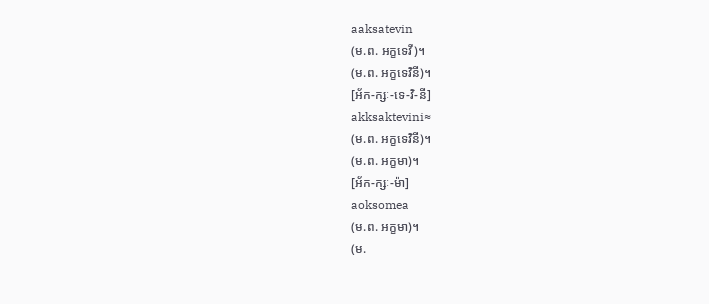aaksatevin
(ម.ព. អក្ខទេវី)។
(ម.ព. អក្ខទេវិនី)។
[អ័ក-ក្សៈ-ទេ-វិ-នី]
akksaktevini≈
(ម.ព. អក្ខទេវិនី)។
(ម.ព. អក្ខមា)។
[អ័ក-ក្សៈ-ម៉ា]
aoksomea
(ម.ព. អក្ខមា)។
(ម.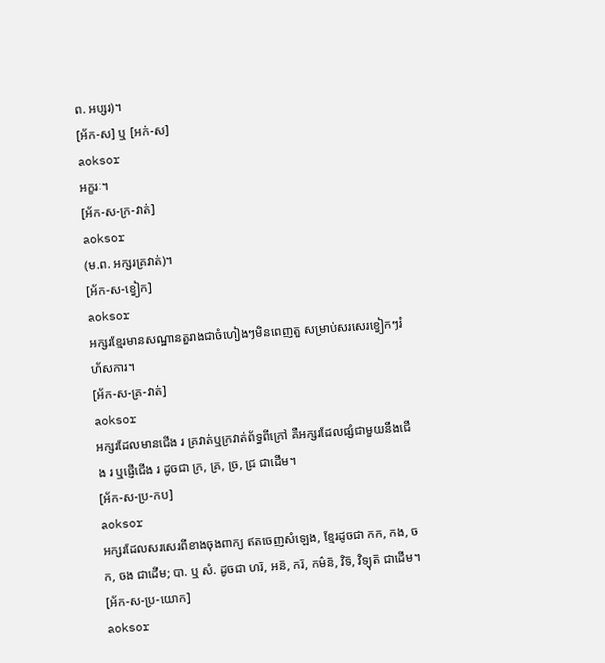ព. អប្សរ)។
[អ័ក-ស] ឬ [អក់-ស]
aoksor
អក្ខរៈ។
[អ័ក-ស-ក្រ-វាត់]
aoksor
(ម.ព. អក្សរគ្រវាត់)។
[អ័ក-ស-ខ្វៀក]
aoksor
អក្សរខ្មែរមានសណ្ឋានតួរាងជាចំហៀងៗមិនពេញតួ សម្រាប់សរសេរខ្វៀកៗរំហ័សការ។
[អ័ក-ស-គ្រ-វាត់]
aoksor
អក្សរដែលមានជើង រ គ្រវាត់ឬក្រវាត់ព័ទ្ធពីក្រៅ គឺអក្សរដែលផ្សំជាមួយនឹងជើង រ ឬផ្ញើជើង រ ដូចជា ក្រ, គ្រ, ច្រ, ជ្រ ជាដើម។
[អ័ក-ស-ប្រ-កប]
aoksor
អក្សរដែលសរសេរពីខាងចុងពាក្យ ឥតចេញសំឡេង, ខ្មែរដូចជា កក, កង, ចក, ចង ជាដើម; បា. ឬ សំ. ដូចជា ហរ៑, អន៑, ករ៑, កម៌ន៑, វិទ៑, វិទ្យុត៑ ជាដើម។
[អ័ក-ស-ប្រ-យោក]
aoksor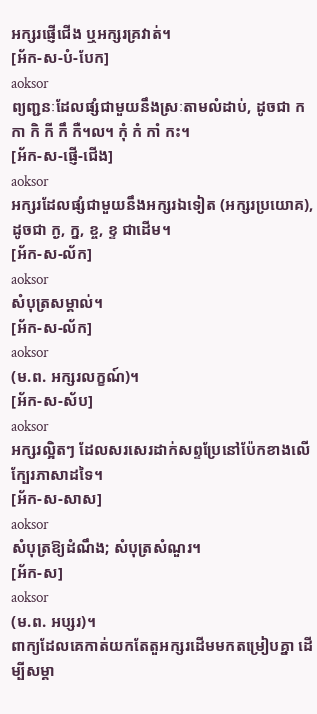អក្សរផ្ញើជើង ឬអក្សរគ្រវាត់។
[អ័ក-ស-បំ-បែក]
aoksor
ព្យញ្ជនៈដែលផ្សំជាមួយនឹងស្រៈតាមលំដាប់, ដូចជា ក កា កិ កី កឹ កឺ។ល។ កុំ កំ កាំ កះ។
[អ័ក-ស-ផ្ញើ-ជើង]
aoksor
អក្សរដែលផ្សំជាមួយនឹងអក្សរឯទៀត (អក្សរប្រយោគ), ដូចជា ក្ង, ក្ន, ខ្ច, ខ្ទ ជាដើម។
[អ័ក-ស-ល័ក]
aoksor
សំបុត្រសម្គាល់។
[អ័ក-ស-ល័ក]
aoksor
(ម.ព. អក្សរលក្ខណ៍)។
[អ័ក-ស-ស័ប]
aoksor
អក្សរល្អិតៗ ដែលសរសេរដាក់សព្ទប្រែនៅប៉ែកខាងលើក្បែរភាសាដទៃ។
[អ័ក-ស-សាស]
aoksor
សំបុត្រឱ្យដំណឹង; សំបុត្រសំណួរ។
[អ័ក-ស]
aoksor
(ម.ព. អប្សរ)។
ពាក្យដែលគេកាត់យកតែតួអក្សរដើមមកតម្រៀបគ្នា ដើម្បីសម្គា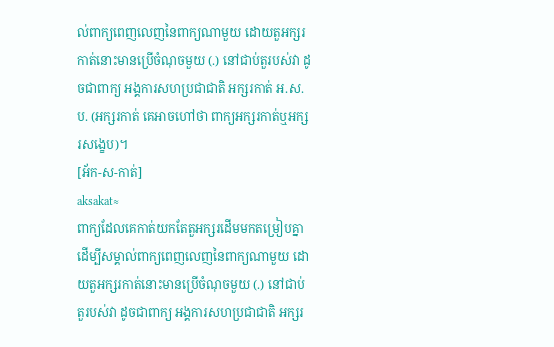ល់ពាក្យពេញលេញនៃពាក្យណាមួយ ដោយតួអក្សរកាត់នោះមានប្រើចំណុចមួយ (.) នៅជាប់តួរបស់វា ដូចជាពាក្យ អង្គការសហប្រជាជាតិ អក្សរកាត់ អ.ស.ប. (អក្សរកាត់ គេអាចហៅថា ពាក្យអក្សរកាត់ឬអក្សរសង្ខេប)។
[អ័ក-ស-កាត់]
aksakat≈
ពាក្យដែលគេកាត់យកតែតួអក្សរដើមមកតម្រៀបគ្នា ដើម្បីសម្គាល់ពាក្យពេញលេញនៃពាក្យណាមួយ ដោយតួអក្សរកាត់នោះមានប្រើចំណុចមួយ (.) នៅជាប់តួរបស់វា ដូចជាពាក្យ អង្គការសហប្រជាជាតិ អក្សរ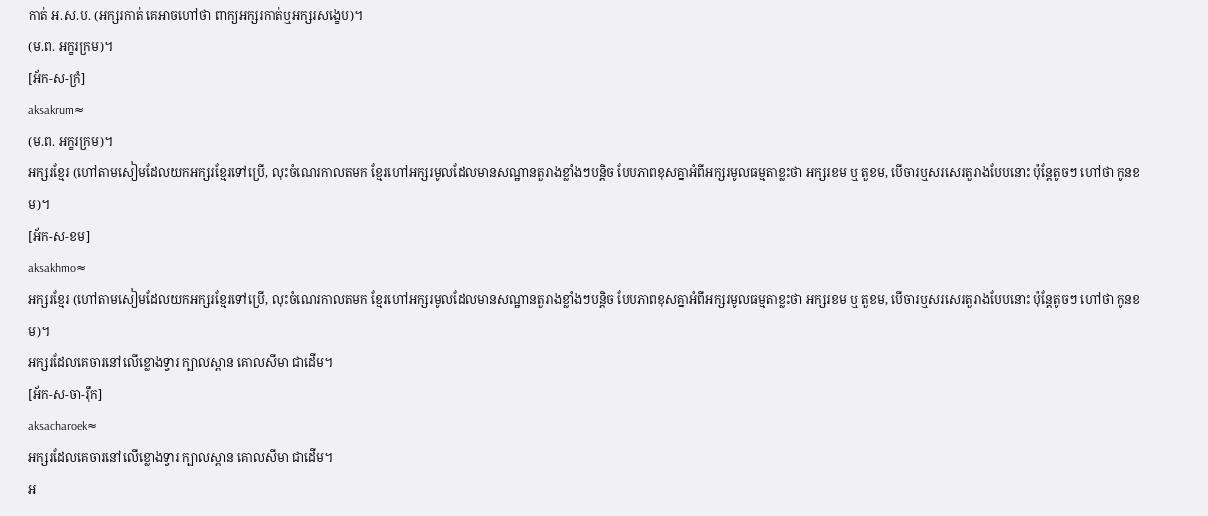កាត់ អ.ស.ប. (អក្សរកាត់ គេអាចហៅថា ពាក្យអក្សរកាត់ឬអក្សរសង្ខេប)។
(ម.ព. អក្ខរក្រម)។
[អ័ក-ស-ក្រំ]
aksakrum≈
(ម.ព. អក្ខរក្រម)។
អក្សរខ្មែរ (ហៅតាមសៀមដែលយកអក្សរខ្មែរទៅប្រើ, លុះចំណេរកាលតមក ខ្មែរហៅអក្សរមូលដែលមានសណ្ឋានតួរាងខ្លាំងៗបន្តិច បែបភាពខុសគ្នាអំពីអក្សរមូលធម្មតាខ្លះថា អក្សរខម ឬ តួខម, បើចារឬសរសេរតួរាងបែបនោះ ប៉ុន្តែតូចៗ ហៅថា កូនខម)។
[អ័ក-ស-ខម]
aksakhmo≈
អក្សរខ្មែរ (ហៅតាមសៀមដែលយកអក្សរខ្មែរទៅប្រើ, លុះចំណេរកាលតមក ខ្មែរហៅអក្សរមូលដែលមានសណ្ឋានតួរាងខ្លាំងៗបន្តិច បែបភាពខុសគ្នាអំពីអក្សរមូលធម្មតាខ្លះថា អក្សរខម ឬ តួខម, បើចារឬសរសេរតួរាងបែបនោះ ប៉ុន្តែតូចៗ ហៅថា កូនខម)។
អក្សរដែលគេចារនៅលើខ្លោងទ្វារ ក្បាលស្ពាន គោលសីមា ជាដើម។
[អ័ក-ស-ចា-រ៉ឹក]
aksacharoek≈
អក្សរដែលគេចារនៅលើខ្លោងទ្វារ ក្បាលស្ពាន គោលសីមា ជាដើម។
អ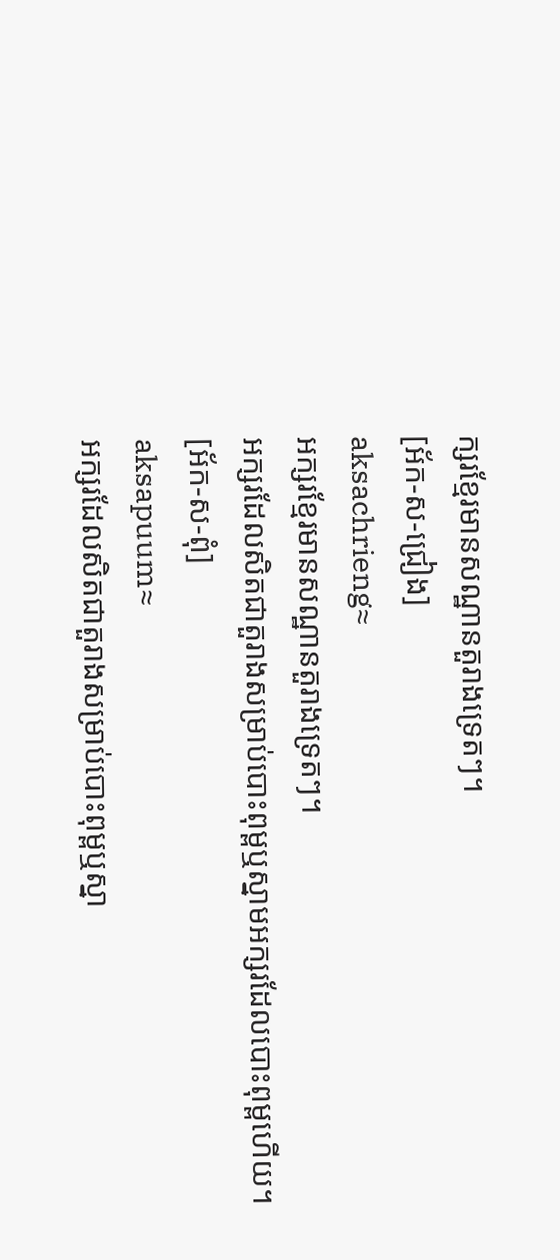ក្សរខ្មែរមានសណ្ឋានតួរាងទ្រេតៗ។
[អ័ក-ស-ជ្រៀង]
aksachrieng≈
អក្សរខ្មែរមានសណ្ឋានតួរាងទ្រេតៗ។
អក្សរដែលសិតជាតួរាងសម្រាប់បោះពុម្ពឬស្នាមអក្សរដែលបោះពុម្ពហើយ។
[អ័ក-ស-ពុំ]
aksapuum≈
អក្សរដែលសិតជាតួរាងសម្រាប់បោះពុម្ពឬស្នា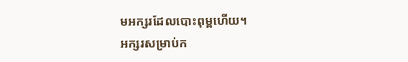មអក្សរដែលបោះពុម្ពហើយ។
អក្សរសម្រាប់ក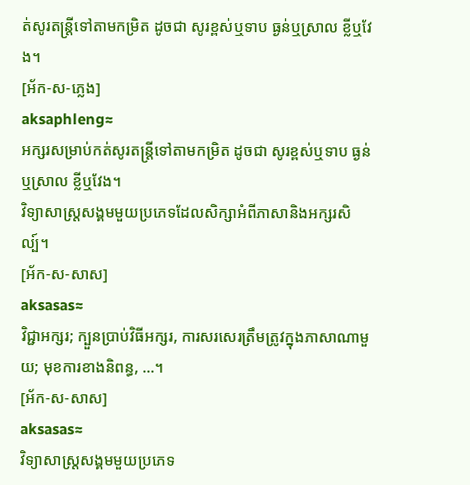ត់សូរតន្ត្រីទៅតាមកម្រិត ដូចជា សូរខ្ពស់ឬទាប ធ្ងន់ឬស្រាល ខ្លីឬវែង។
[អ័ក-ស-ភ្លេង]
aksaphleng≈
អក្សរសម្រាប់កត់សូរតន្ត្រីទៅតាមកម្រិត ដូចជា សូរខ្ពស់ឬទាប ធ្ងន់ឬស្រាល ខ្លីឬវែង។
វិទ្យាសាស្ត្រសង្គមមួយប្រភេទដែលសិក្សាអំពីភាសានិងអក្សរសិល្ប៍។
[អ័ក-ស-សាស]
aksasas≈
វិជ្ជាអក្សរ; ក្បួនប្រាប់វិធីអក្សរ, ការសរសេរត្រឹមត្រូវក្នុងភាសាណាមួយ; មុខការខាងនិពន្ធ, ...។
[អ័ក-ស-សាស]
aksasas≈
វិទ្យាសាស្ត្រសង្គមមួយប្រភេទ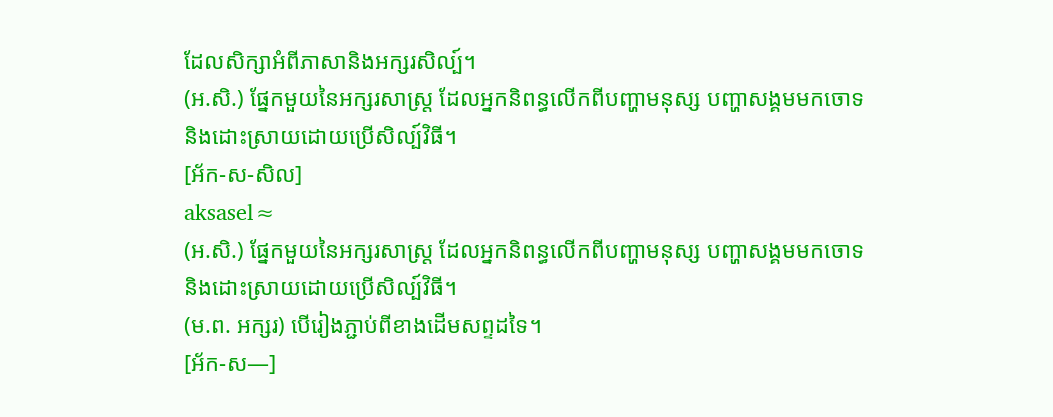ដែលសិក្សាអំពីភាសានិងអក្សរសិល្ប៍។
(អ.សិ.) ផ្នែកមួយនៃអក្សរសាស្ត្រ ដែលអ្នកនិពន្ធលើកពីបញ្ហាមនុស្ស បញ្ហាសង្គមមកចោទនិងដោះស្រាយដោយប្រើសិល្ប៍វិធី។
[អ័ក-ស-សិល]
aksasel≈
(អ.សិ.) ផ្នែកមួយនៃអក្សរសាស្ត្រ ដែលអ្នកនិពន្ធលើកពីបញ្ហាមនុស្ស បញ្ហាសង្គមមកចោទនិងដោះស្រាយដោយប្រើសិល្ប៍វិធី។
(ម.ព. អក្សរ) បើរៀងភ្ជាប់ពីខាងដើមសព្ទដទៃ។
[អ័ក-ស—]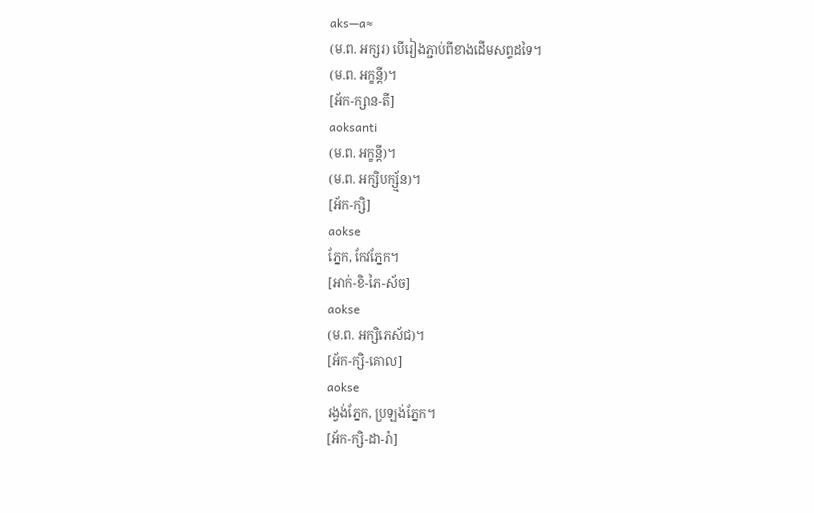aks—a≈
(ម.ព. អក្សរ) បើរៀងភ្ជាប់ពីខាងដើមសព្ទដទៃ។
(ម.ព. អក្ខន្តី)។
[អ័ក-ក្សាន-តី]
aoksanti
(ម.ព. អក្ខន្តី)។
(ម.ព. អក្សិបក្ស័្មន)។
[អ័ក-ក្សិ]
aokse
ភ្នែក, កែវភ្នែក។
[អាក់-ខិ-ភៃ-ស័ច]
aokse
(ម.ព. អក្សិភេស័ជ)។
[អ័ក-ក្សិ-គោល]
aokse
រង្វង់ភ្នែក, ប្រឡង់ភ្នែក។
[អ័ក-ក្សិ-ដា-រ៉ា]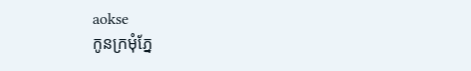aokse
កូនក្រមុំភ្នែ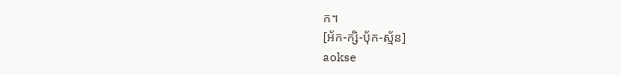ក។
[អ័ក-ក្សិ-បុ័ក-ស្ម័ន]
aokse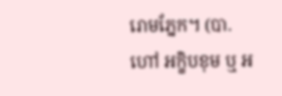រោមភ្នែក។ (បា. ហៅ អក្ខិបខុម ឬ អ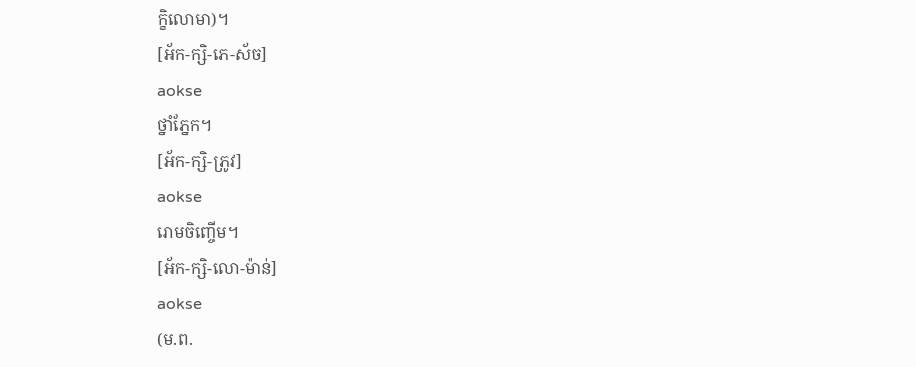ក្ខិលោមា)។
[អ័ក-ក្សិ-ភេ-ស័ច]
aokse
ថ្នាំភ្នែក។
[អ័ក-ក្សិ-ភ្រូវ]
aokse
រោមចិញ្ចើម។
[អ័ក-ក្សិ-លោ-ម៉ាន់]
aokse
(ម.ព.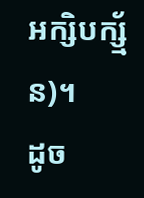អក្សិបក្ស័្មន)។
ដូច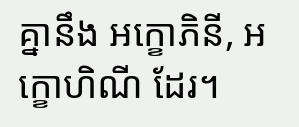គ្នានឹង អក្ខោភិនី, អក្ខោហិណី ដែរ។